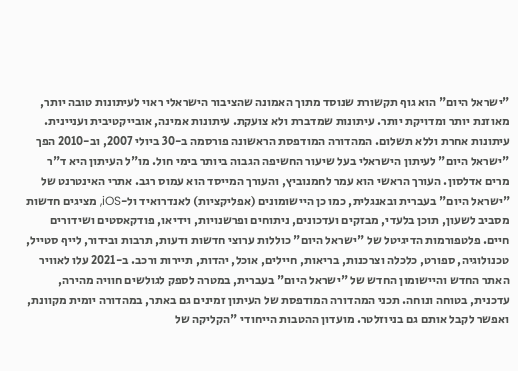"ישראל היום" הוא גוף תקשורת שנוסד מתוך האמונה שהציבור הישראלי ראוי לעיתונות טובה יותר, מאוזנת יותר ומדויקת יותר. עיתונות שמדברת ולא צועקת. עיתונות אמינה, אובייקטיבית ועניינית. עיתונות אחרת וללא תשלום. המהדורה המודפסת הראשונה פורסמה ב-30 ביולי 2007, וב-2010 הפך "ישראל היום" לעיתון הישראלי בעל שיעור החשיפה הגבוה ביותר בימי חול. מו"ל העיתון היא ד"ר מרים אדלסון. העורך הראשי הוא עמר לחמנוביץ, והעורך המייסד הוא עמוס רגב. אתרי האינטרנט של "ישראל היום" בעברית ובאנגלית, כמו כן היישומונים (אפליקציות) לאנדרואיד ול-iOS, מציגים חדשות מסביב לשעון, תוכן בלעדי, מבזקים ועדכונים, ניתוחים ופרשנויות, וידיאו, פודקאסטים ושידורים חיים. פלטפורמות הדיגיטל של "ישראל היום" כוללות ערוצי חדשות ודעות, תרבות ובידור, לייף סטייל, טכנולוגיה, ספורט, כלכלה וצרכנות, בריאות, חיילים, אוכל, יהדות, תיירות ורכב. ב-2021 עלו לאוויר האתר החדש והיישומון החדש של "ישראל היום" בעברית, במטרה לספק לגולשים חוויה מהירה, עדכנית, בטוחה ונוחה. תכני המהדורה המודפסת של העיתון זמינים גם באתר, במהדורה יומית מקוונת, ואפשר לקבל אותם גם בניוזלטר. מועדון ההטבות הייחודי "הקליקה של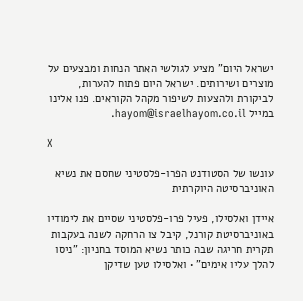ישראל היום" מציע לגולשי האתר הנחות ומבצעים על מוצרים ושירותים. ישראל היום פתוח להערות, לביקורת ולהצעות לשיפור מקהל הקוראים. פנו אלינו במייל hayom@israelhayom.co.il.

X

עונשו של הסטודנט הפרו-פלסטיני שחסם את נשיא האוניברסיטה היוקרתית

איידן ואלסילו, פעיל פרו-פלסטיני שסיים את לימודיו באוניברסיטת קורנל, קיבל צו הרחקה לשנה בעקבות תקרית חריגה שבה כותר נשיא המוסד בחניון: "ניסו להלך עליו אימים" • ואלסילו טען שדיקן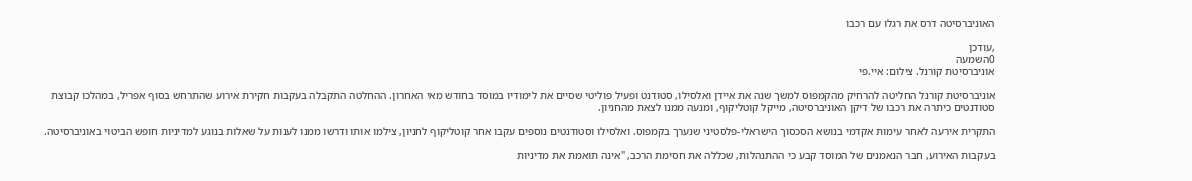האוניברסיטה דרס את רגלו עם רכבו

,עודכן
0השמעה
אוניברסיטת קורנל. צילום: איי.פי

אוניברסיטת קורנל החליטה להרחיק מהקמפוס למשך שנה את איידן ואלסילו, סטודנט ופעיל פוליטי שסיים את לימודיו במוסד בחודש מאי האחרון. ההחלטה התקבלה בעקבות חקירת אירוע שהתרחש בסוף אפריל, במהלכו קבוצת סטודנטים כיתרה את רכבו של דיקן האוניברסיטה, מייקל קוטליקוף, ומנעה ממנו לצאת מהחניון.

התקרית אירעה לאחר עימות אקדמי בנושא הסכסוך הישראלי-פלסטיני שנערך בקמפוס. ואלסילו וסטודנטים נוספים עקבו אחר קוטליקוף לחניון, צילמו אותו ודרשו ממנו לענות על שאלות בנוגע למדיניות חופש הביטוי באוניברסיטה.

בעקבות האירוע, חבר הנאמנים של המוסד קבע כי ההתנהלות, שכללה את חסימת הרכב, "אינה תואמת את מדיניות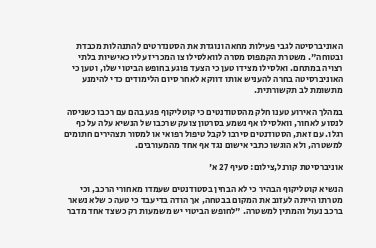האוניברסיטה לגבי פעילות מחאה ונוגדת את הסטנדרטים להתנהלות מכבדת ובטוחה". משטרת הקמפוס מסרה לוואלסילו צו המכריז עליו כאישיות בלתי רצויה במתחם. ואלסילו מצידו טען כי הצעד פוגע בחופש הביטוי שלו, וטען כי האוניברסיטה בחרה להעניש אותו דווקא לאחר סיום הלימודים כדי להימנע מתשומת לב תקשורתית.

במהלך האירוע טענו חלק מהסטודנטים כי קוטליקוף פגע בהם עם רכבו כשניסה לנסוע לאחור, וואלסילו אף נשמע בסרטון צועק שרכבו של הנשיא עלה על כף רגלו. עם זאת, הסטודנטים סירבו לקבל טיפול רפואי או למסור תצהירים חתומים למשטרה, ולא הוגשו כתבי אישום נגד אף אחד מהמעורבים.

אוניברסיטת קורנל,צילום: סעיף 27 א'

הנשיא קוטליקוף הבהיר כי לא הבחין בסטודנטים שעמדו מאחורי הרכב, וכי מטרתו הייתה לעזוב את המקום בבטחה, אך הודה בדיעבד כי טעה כ שלא נשאר ברכב נעול והמתין למשטרה. "לחופש הביטוי יש משמעות רק כשצד אחד מדבר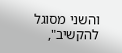והשני מסוגל להקשיב",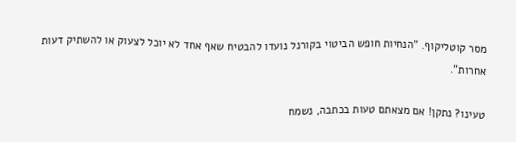מסר קוטליקוף. "הנחיות חופש הביטוי בקורנל נועדו להבטיח שאף אחד לא יוכל לצעוק או להשתיק דעות אחרות".

טעינו? נתקן! אם מצאתם טעות בכתבה, נשמח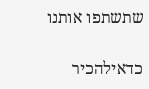שתשתפו אותנו

כדאילהכיר